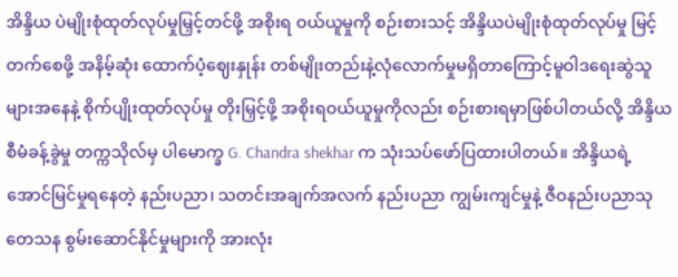အိန္ဒိယ ပဲမျိုးစုံထုတ်လုပ်မှုမြှင့်တင်ဖို့ အစိုးရ ဝယ်ယူမှုကို စဉ်းစားသင့် အိန္ဒိယပဲမျိုးစုံထုတ်လုပ်မှု မြင့်တက်စေဖို့ အနိမ့်ဆုံး ထောက်ပံ့ဈေးနှုန်း တစ်မျိုးတည်းနဲ့လုံလောက်မှုမရှိတာကြောင့်မူဝါဒရေးဆွဲသူများအနေနဲ့ စိုက်ပျိုးထုတ်လုပ်မှု တိုးမြှင့်ဖို့ အစိုးရဝယ်ယူမှုကိုလည်း စဉ်းစားရမှာဖြစ်ပါတယ်လို့ အိန္ဒိယ စီမံခန့်ခွဲမှု တက္ကသိုလ်မှ ပါမောက္ခ G. Chandra shekhar က သုံးသပ်ဖော်ပြထားပါတယ်။ အိန္ဒိယရဲ့ အောင်မြင်မှုရနေတဲ့ နည်းပညာ၊ သတင်းအချက်အလက် နည်းပညာ ကျွမ်းကျင်မှုနဲ့ ဇီဝနည်းပညာသုတေသန စွမ်းဆောင်နိုင်မှုများကို အားလုံး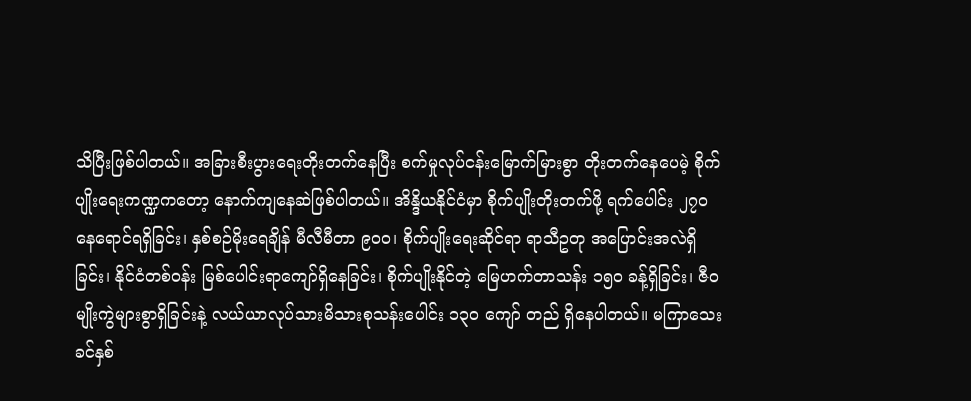သိပြီးဖြစ်ပါတယ်။ အခြားစီးပွားရေးတိုးတက်နေပြီး စက်မှုလုပ်ငန်းမြောက်မြားစွာ တိုးတက်နေပေမဲ့ စိုက်ပျိုးရေးကဏ္ဍကတော့ နောက်ကျနေဆဲဖြစ်ပါတယ်။ အိန္ဒိယနိုင်ငံမှာ စိုက်ပျိုးတိုးတက်ဖို့ ရက်ပေါင်း ၂၇ဝ နေရောင်ရရှိခြင်း၊ နှစ်စဉ်မိုးရေချိန် မီလီမီတာ ၉ဝဝ၊ စိုက်ပျိုးရေးဆိုင်ရာ ရာသီဥတု အပြောင်းအလဲရှိခြင်း၊ နိုင်ငံတစ်ဝန်း မြစ်ပေါင်းရာကျော်ရှိနေခြင်း၊ စိုက်ပျိုးနိုင်တဲ့ မြေဟက်တာသန်း ၁၅ဝ ခန့်ရှိခြင်း၊ ဇီဝမျိုးကွဲများစွာရှိခြင်းနဲ့ လယ်ယာလုပ်သားမိသားစုသန်းပေါင်း ၁၃ဝ ကျော် တည် ရှိနေပါတယ်။ မကြာသေးခင်နှစ်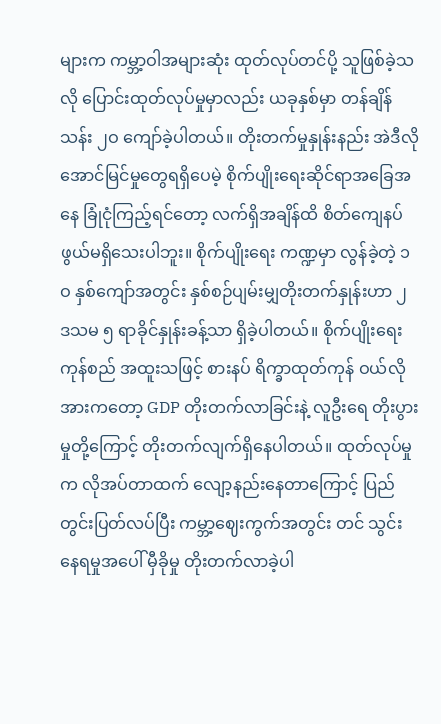များက ကမ္ဘာ့ဝါအများဆုံး ထုတ်လုပ်တင်ပို့ သူဖြစ်ခဲ့သလို ပြောင်းထုတ်လုပ်မှုမှာလည်း ယခုနှစ်မှာ တန်ချိန် သန်း ၂ဝ ကျော်ခဲ့ပါတယ်။ တိုးတက်မှုနှုန်းနည်း အဲဒီလိုအောင်မြင်မှုတွေရရှိပေမဲ့ စိုက်ပျိုးရေးဆိုင်ရာအခြေအနေ ခြုံငုံကြည့်ရင်တော့ လက်ရှိအချိန်ထိ စိတ်ကျေနပ်ဖွယ်မရှိသေးပါဘူး။ စိုက်ပျိုးရေး ကဏ္ဍမှာ လွန်ခဲ့တဲ့ ၁ဝ နှစ်ကျော်အတွင်း နှစ်စဉ်ပျမ်းမျှတိုးတက်နှုန်းဟာ ၂ ဒသမ ၅ ရာခိုင်နှုန်းခန့်သာ ရှိခဲ့ပါတယ်။ စိုက်ပျိုးရေးကုန်စည် အထူးသဖြင့် စားနပ် ရိက္ခာထုတ်ကုန် ဝယ်လိုအားကတော့ GDP တိုးတက်လာခြင်းနဲ့ လူဦးရေ တိုးပွားမှုတို့ကြောင့် တိုးတက်လျက်ရှိနေပါတယ်။ ထုတ်လုပ်မှုက လိုအပ်တာထက် လျော့နည်းနေတာကြောင့် ပြည်တွင်းပြတ်လပ်ပြီး ကမ္ဘာ့ဈေးကွက်အတွင်း တင် သွင်းနေရမှုအပေါ် မှီခိုမှု တိုးတက်လာခဲ့ပါ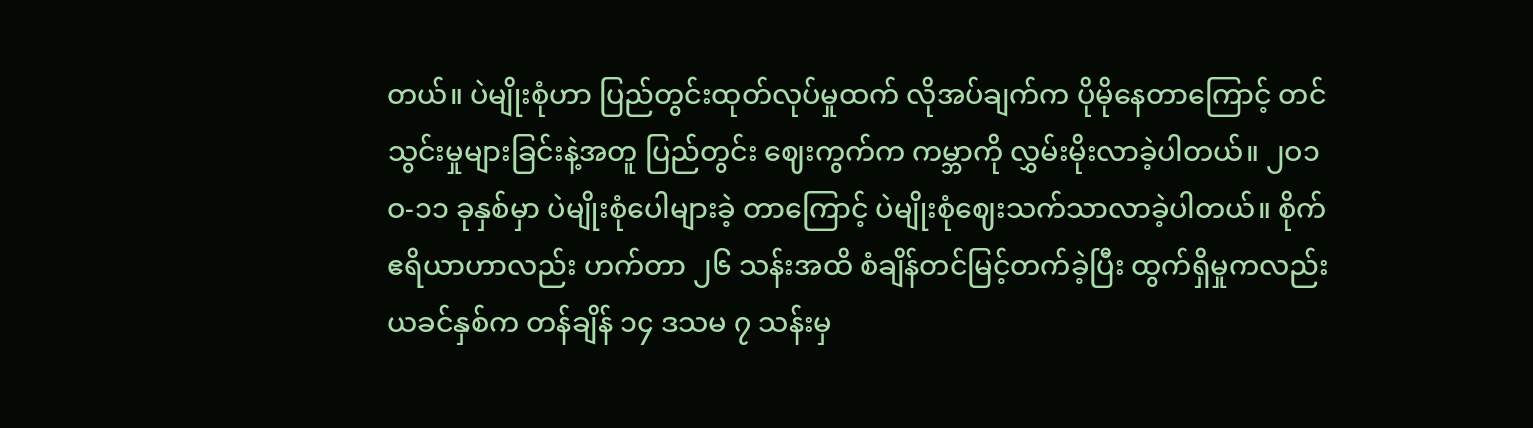တယ်။ ပဲမျိုးစုံဟာ ပြည်တွင်းထုတ်လုပ်မှုထက် လိုအပ်ချက်က ပိုမိုနေတာကြောင့် တင်သွင်းမှုများခြင်းနဲ့အတူ ပြည်တွင်း ဈေးကွက်က ကမ္ဘာကို လွှမ်းမိုးလာခဲ့ပါတယ်။ ၂ဝ၁ဝ-၁၁ ခုနှစ်မှာ ပဲမျိုးစုံပေါများခဲ့ တာကြောင့် ပဲမျိုးစုံဈေးသက်သာလာခဲ့ပါတယ်။ စိုက်ဧရိယာဟာလည်း ဟက်တာ ၂၆ သန်းအထိ စံချိန်တင်မြင့်တက်ခဲ့ပြီး ထွက်ရှိမှုကလည်း ယခင်နှစ်က တန်ချိန် ၁၄ ဒသမ ၇ သန်းမှ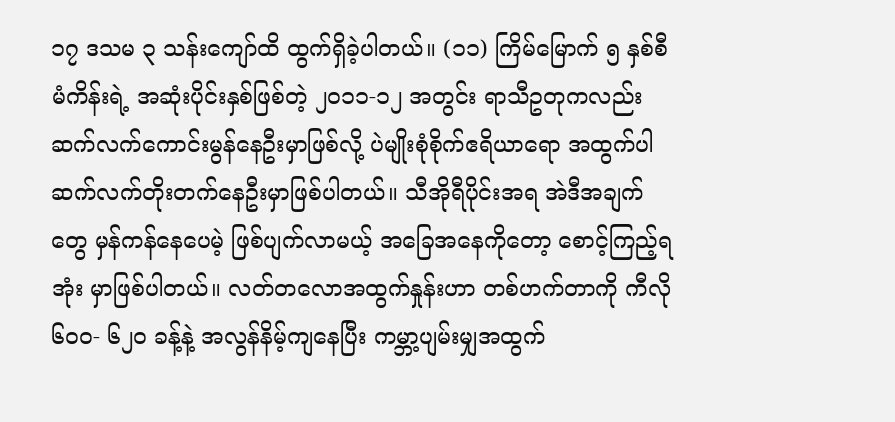၁၇ ဒသမ ၃ သန်းကျော်ထိ ထွက်ရှိခဲ့ပါတယ်။ (၁၁) ကြိမ်မြောက် ၅ နှစ်စီမံကိန်းရဲ့ အဆုံးပိုင်းနှစ်ဖြစ်တဲ့ ၂ဝ၁၁-၁၂ အတွင်း ရာသီဥတုကလည်း ဆက်လက်ကောင်းမွန်နေဦးမှာဖြစ်လို့ ပဲမျိုးစုံစိုက်ဧရိယာရော အထွက်ပါဆက်လက်တိုးတက်နေဦးမှာဖြစ်ပါတယ်။ သီအိုရီပိုင်းအရ အဲဒီအချက် တွေ မှန်ကန်နေပေမဲ့ ဖြစ်ပျက်လာမယ့် အခြေအနေကိုတော့ စောင့်ကြည့်ရအုံး မှာဖြစ်ပါတယ်။ လတ်တလောအထွက်နှုန်းဟာ တစ်ဟက်တာကို ကီလို ၆ဝဝ- ၆၂ဝ ခန့်နဲ့ အလွန်နိမ့်ကျနေပြီး ကမ္ဘာ့ပျမ်းမျှအထွက်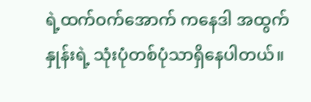ရဲ့ထက်ဝက်အောက် ကနေဒါ အထွက်နှုန်းရဲ့ သုံးပုံတစ်ပုံသာရှိနေပါတယ်။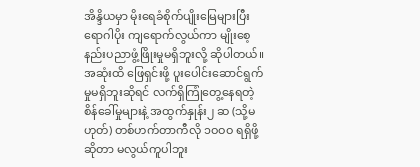အိန္ဒိယမှာ မိုးရေခံစိုက်ပျိုးမြေများပြီး ရောဂါပိုး ကျရောက်လွယ်ကာ မျိုးစေ့နည်းပညာဖွံ့ဖြိုးမှုမရှိဘူးလို့ ဆိုပါတယ်။ အဆုံးထိ ဖြေရှင်းဖို့ ပူးပေါင်းဆောင်ရွက်မှုမရှိဘူးဆိုရင် လက်ရှိကြုံတွေ့နေရတဲ့ စိန်ခေါ်မှုများနဲ့ အထွက်နှုန်း၂ ဆ (သို့မဟုတ်) တစ်ဟက်တာကီလို ၁ဝဝဝ ရရှိဖို့ ဆိုတာ မလွယ်ကူပါဘူး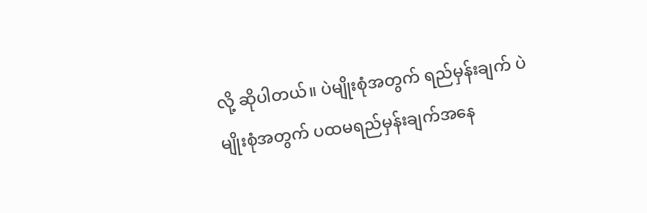လို့ ဆိုပါတယ်။ ပဲမျိုးစုံအတွက် ရည်မှန်းချက် ပဲမျိုးစုံအတွက် ပထမရည်မှန်းချက်အနေ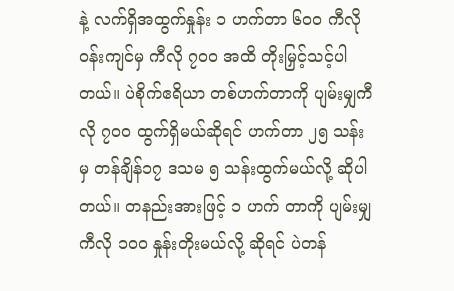နဲ့ လက်ရှိအထွက်နှုန်း ၁ ဟက်တာ ၆ဝဝ ကီလိုဝန်းကျင်မှ ကီလို ၇ဝဝ အထိ တိုးမြှင့်သင့်ပါတယ်။ ပဲစိုက်ဧရိယာ တစ်ဟက်တာကို ပျမ်းမျှကီလို ၇ဝဝ ထွက်ရှိမယ်ဆိုရင် ဟက်တာ ၂၅ သန်းမှ တန်ချိန်၁၇ ဒသမ ၅ သန်းထွက်မယ်လို့ ဆိုပါတယ်။ တနည်းအားဖြင့် ၁ ဟက် တာကို ပျမ်းမျှကီလို ၁ဝဝ နှုန်းတိုးမယ်လို့ ဆိုရင် ပဲတန်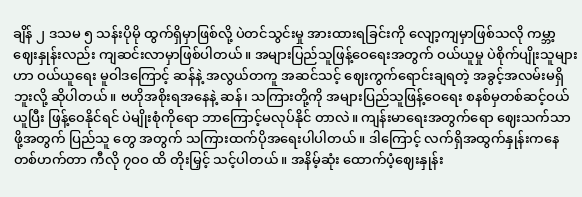ချိန် ၂ ဒသမ ၅ သန်းပိုမို ထွက်ရှိမှာဖြစ်လို့ ပဲတင်သွင်းမှု အားထားရခြင်းကို လျော့ကျမှာဖြစ်သလို ကမ္ဘာ့ ဈေးနှုန်းလည်း ကျဆင်းလာမှာဖြစ်ပါတယ်။ အများပြည်သူဖြန့်ဝေရေးအတွက် ဝယ်ယူမှု ပဲစိုက်ပျိုးသူများဟာ ဝယ်ယူရေး မူဝါဒကြောင့် ဆန်နဲ့ အလွယ်တကူ အဆင်သင့် ဈေးကွက်ရောင်းချရတဲ့ အခွင့်အလမ်းမရှိဘူးလို့ ဆိုပါတယ်။ ဗဟိုအစိုးရအနေနဲ့ ဆန်၊ သကြားတို့ကို အများပြည်သူဖြန့်ဝေရေး စနစ်မှတစ်ဆင့်ဝယ်ယူပြီး ဖြန့်ဝေနိုင်ရင် ပဲမျိုးစုံကိုရော ဘာကြောင့်မလုပ်နိုင် တာလဲ။ ကျန်းမာရေးအတွက်ရော ဈေးသက်သာဖို့အတွက် ပြည်သူ တွေ အတွက် သကြားထက်ပိုအရေးပါပါတယ်။ ဒါကြောင့် လက်ရှိအထွက်နှုန်းကနေ တစ်ဟက်တာ ကီလို ၇ဝဝ ထိ တိုးမြှင့် သင့်ပါတယ်။ အနိမ့်ဆုံး ထောက်ပံ့ဈေးနှုန်း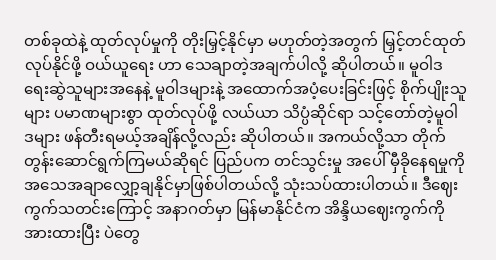တစ်ခုထဲနဲ့ ထုတ်လုပ်မှုကို တိုးမြှင့်နိုင်မှာ မဟုတ်တဲ့အတွက် မြှင့်တင်ထုတ်လုပ်နိုင်ဖို့ ဝယ်ယူရေး ဟာ သေချာတဲ့အချက်ပါလို့ ဆိုပါတယ်။ မူဝါဒရေးဆွဲသူများအနေနဲ့ မူဝါဒများနဲ့ အထောက်အပံ့ပေးခြင်းဖြင့် စိုက်ပျိုးသူများ ပမာဏများစွာ ထုတ်လုပ်ဖို့ လယ်ယာ သိပ္ပံဆိုင်ရာ သင့်တော်တဲ့မူဝါဒများ ဖန်တီးရမယ့်အချိန်လို့လည်း ဆိုပါတယ်။ အကယ်လို့သာ တိုက်တွန်းဆောင်ရွက်ကြမယ်ဆိုရင် ပြည်ပက တင်သွင်းမှု အပေါ် မှီခိုနေရမှုကို အသေအချာလျှော့ချနိုင်မှာဖြစ်ပါတယ်လို့ သုံးသပ်ထားပါတယ်။ ဒီဈေးကွက်သတင်းကြောင့် အနာဂတ်မှာ မြန်မာနိုင်ငံက အိန္ဒိယဈေးကွက်ကို အားထားပြီး ပဲတွေ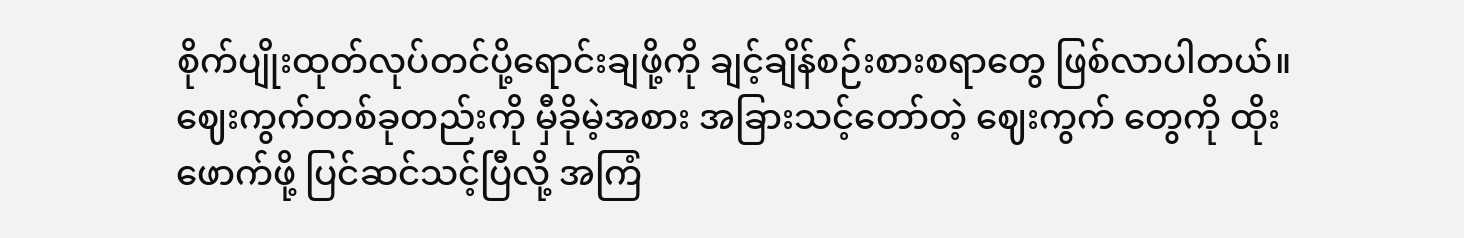စိုက်ပျိုးထုတ်လုပ်တင်ပို့ရောင်းချဖို့ကို ချင့်ချိန်စဉ်းစားစရာတွေ ဖြစ်လာပါတယ်။ ဈေးကွက်တစ်ခုတည်းကို မှီခိုမဲ့အစား အခြားသင့်တော်တဲ့ ဈေးကွက် တွေကို ထိုးဖောက်ဖို့ ပြင်ဆင်သင့်ပြီလို့ အကြံ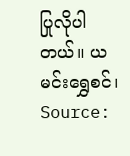ပြုလိုပါတယ်။ ယမင်းရွှေစင်၊ Source: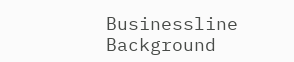Businessline
Background